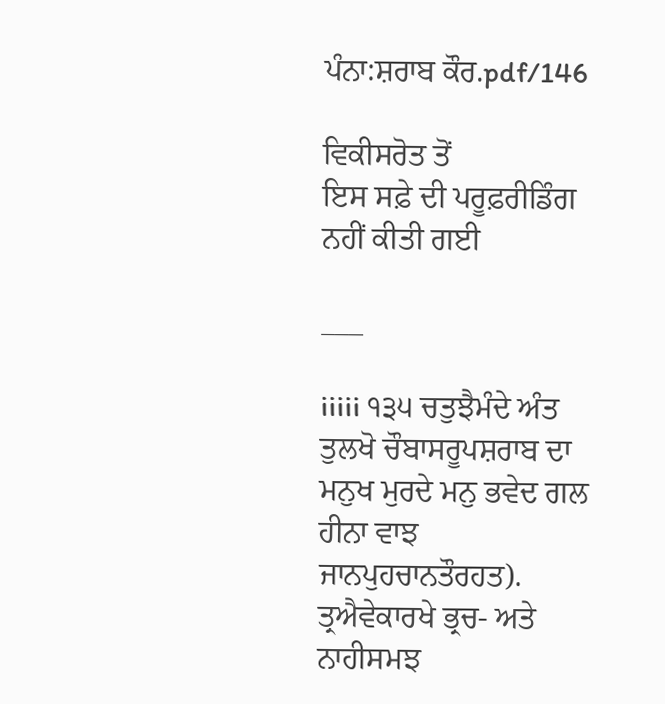ਪੰਨਾ:ਸ਼ਰਾਬ ਕੌਰ.pdf/146

ਵਿਕੀਸਰੋਤ ਤੋਂ
ਇਸ ਸਫ਼ੇ ਦੀ ਪਰੂਫ਼ਰੀਡਿੰਗ ਨਹੀਂ ਕੀਤੀ ਗਈ

___

iiiii ੧੩੫ ਚਤੁਝੈਮੰਦੇ ਅੰਤ ਤੁਲਖੋ ਚੌਬਾਸਰੂਪਸ਼ਰਾਬ ਦਾ ਮਨੁਖ ਮੁਰਦੇ ਮਨੁ ਭਵੇਦ ਗਲ ਹੀਨਾ ਵਾਝ ਜਾਨਪੁਹਚਾਨਤੌਰਹਤ). ਤ੍ਰਐਵੇਕਾਰਖੇ ਭ੍ਰਚ- ਅਤੇ ਨਾਹੀਸਮਝ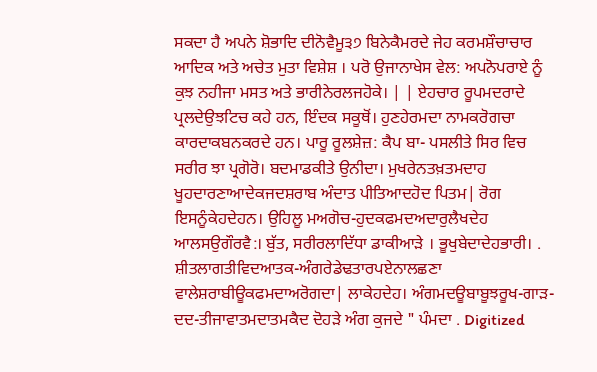ਸਕਦਾ ਹੈ ਅਪਨੇ ਸ਼ੋਭਾਦਿ ਦੀਨੋਵੈਮੂ੩੭ ਬਿਨੇਕੈਮਰਦੇ ਜੇਹ ਕਰਮਸ਼ੌਚਾਚਾਰ ਆਦਿਕ ਅਤੇ ਅਚੇਤ ਮੁਤਾ ਵਿਸ਼ੇਸ਼ । ਪਰੋ ਉਜਾਨਾਖੇਸ ਵੇਲ: ਅਪਨੋਪਰਾਏ ਨੂੰ ਕੁਝ ਨਹੀਜਾ ਮਸਤ ਅਤੇ ਭਾਰੀਨੇਰਲਜਹੋਕੇ। | | ਏਹਚਾਰ ਰੂਪਮਦਰਾਦੇ ਪ੍ਰਲਦੇਉਝਟਿਚ ਕਹੇ ਹਨ, ਇੰਦਕ ਸਕੂਥੋਂ। ਹੁਣਹੇਰਮਦਾ ਨਾਮਕਰੋਗਚਾ ਕਾਰਦਾਕਬਨਕਰਦੇ ਹਨ। ਪਾਰੂ ਰੂਲਸ਼ੇਜ਼: ਕੈਪ ਬਾ- ਪਸਲੀਤੇ ਸਿਰ ਵਿਚ ਸਰੀਰ ਝਾ ਪ੍ਰਗੋਰੋ। ਬਦਮਾਡਕੀਤੇ ਉਨੀਦਾ। ਮੁਖਰੇਨਤਖ਼ਤਮਦਾਹ ਖੂਹਦਾਰਣਾਆਦੇਕਜਦਸ਼ਰਾਬ ਅੰਦਾਤ ਪੀਤਿਆਦਹੋਦ ਪਿਤਮ| ਰੋਗ ਇਸਨੂੰਕੇਹਦੇਹਨ। ਉਹਿਲੂ ਮਅਗੋਚ-ਹੁਦਕਫਮਦਅਦਾਰੁਲੈਖਦੇਹ ਆਲਸਉਗੌਰਵੈ:। ਬੁੱਤ, ਸਰੀਰਲਾਦਿੱਧਾ ਡਾਕੀਆੜੇ । ਭੂਖੁਬੇਦਾਦੇਹਭਾਰੀ। . ਸ਼ੀਤਲਾਗਤੀਵਿਦਆਤਕ-ਅੰਗਰੇਡੇਢਤਾਰਪਏਨਾਲਛਣਾ ਵਾਲੇਸ਼ਰਾਬੀਊਕਫਮਦਾਅਰੋਗਦਾ| ਲਾਕੇਹਦੇਹ। ਅੰਗਮਦਊਬਾਬੂਝਰੂਖ-ਗਾੜ-ਦਦ-ਤੀਜਾਵਾਤਮਦਾਤਮਕੈਦ ਦੋਹੜੇ ਅੰਗ ਕੁਜਦੇ " ਪੰਮਦਾ . Digitized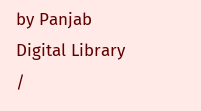by Panjab Digital Library /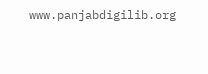www.panjabdigilib.org